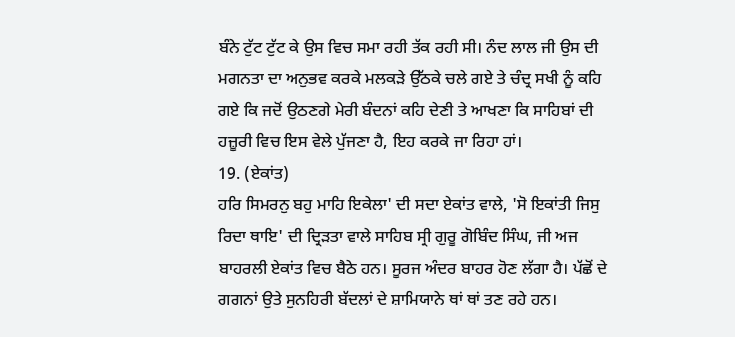ਬੰਨੇ ਟੁੱਟ ਟੁੱਟ ਕੇ ਉਸ ਵਿਚ ਸਮਾ ਰਹੀ ਤੱਕ ਰਹੀ ਸੀ। ਨੰਦ ਲਾਲ ਜੀ ਉਸ ਦੀ ਮਗਨਤਾ ਦਾ ਅਨੁਭਵ ਕਰਕੇ ਮਲਕੜੇ ਉੱਠਕੇ ਚਲੇ ਗਏ ਤੇ ਚੰਦ੍ਰ ਸਖੀ ਨੂੰ ਕਹਿ ਗਏ ਕਿ ਜਦੋਂ ਉਠਣਗੇ ਮੇਰੀ ਬੰਦਨਾਂ ਕਹਿ ਦੇਣੀ ਤੇ ਆਖਣਾ ਕਿ ਸਾਹਿਬਾਂ ਦੀ ਹਜ਼ੂਰੀ ਵਿਚ ਇਸ ਵੇਲੇ ਪੁੱਜਣਾ ਹੈ, ਇਹ ਕਰਕੇ ਜਾ ਰਿਹਾ ਹਾਂ।
19. (ਏਕਾਂਤ)
ਹਰਿ ਸਿਮਰਨੁ ਬਹੁ ਮਾਹਿ ਇਕੇਲਾ' ਦੀ ਸਦਾ ਏਕਾਂਤ ਵਾਲੇ, 'ਸੋ ਇਕਾਂਤੀ ਜਿਸੁ ਰਿਦਾ ਥਾਇ' ਦੀ ਦ੍ਰਿੜਤਾ ਵਾਲੇ ਸਾਹਿਬ ਸ੍ਰੀ ਗੁਰੂ ਗੋਬਿੰਦ ਸਿੰਘ, ਜੀ ਅਜ ਬਾਹਰਲੀ ਏਕਾਂਤ ਵਿਚ ਬੈਠੇ ਹਨ। ਸੂਰਜ ਅੰਦਰ ਬਾਹਰ ਹੋਣ ਲੱਗਾ ਹੈ। ਪੱਛੋਂ ਦੇ ਗਗਨਾਂ ਉਤੇ ਸੁਨਹਿਰੀ ਬੱਦਲਾਂ ਦੇ ਸ਼ਾਮਿਯਾਨੇ ਥਾਂ ਥਾਂ ਤਣ ਰਹੇ ਹਨ।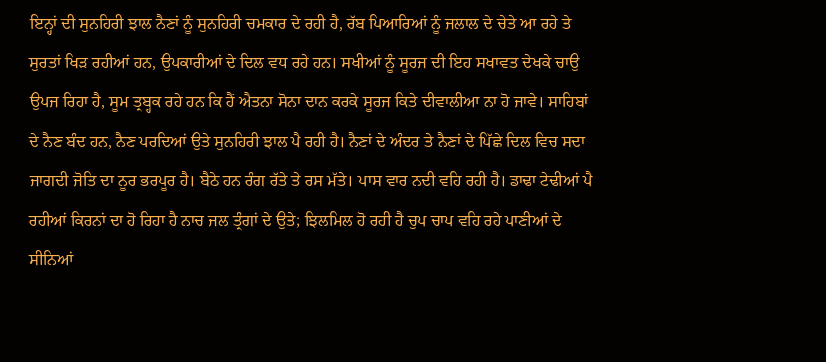ਇਨ੍ਹਾਂ ਦੀ ਸੁਨਹਿਰੀ ਝਾਲ ਨੈਣਾਂ ਨੂੰ ਸੁਨਹਿਰੀ ਚਮਕਾਰ ਦੇ ਰਹੀ ਹੈ, ਰੱਬ ਪਿਆਰਿਆਂ ਨੂੰ ਜਲਾਲ ਦੇ ਚੇਤੇ ਆ ਰਹੇ ਤੇ ਸੁਰਤਾਂ ਖਿੜ ਰਹੀਆਂ ਹਨ, ਉਪਕਾਰੀਆਂ ਦੇ ਦਿਲ ਵਧ ਰਹੇ ਹਨ। ਸਖੀਆਂ ਨੂੰ ਸੂਰਜ ਦੀ ਇਹ ਸਖਾਵਤ ਦੇਖਕੇ ਚਾਉ ਉਪਜ ਰਿਹਾ ਹੈ, ਸੂਮ ਤ੍ਰਬ੍ਹਕ ਰਹੇ ਹਨ ਕਿ ਹੈਂ ਐਤਨਾ ਸੋਨਾ ਦਾਨ ਕਰਕੇ ਸੂਰਜ ਕਿਤੇ ਦੀਵਾਲੀਆ ਨਾ ਹੋ ਜਾਵੇ। ਸਾਹਿਬਾਂ ਦੇ ਨੈਣ ਬੰਦ ਹਨ, ਨੈਣ ਪਰਦਿਆਂ ਉਤੇ ਸੁਨਹਿਰੀ ਝਾਲ ਪੈ ਰਹੀ ਹੈ। ਨੈਣਾਂ ਦੇ ਅੰਦਰ ਤੇ ਨੈਣਾਂ ਦੇ ਪਿੱਛੇ ਦਿਲ ਵਿਚ ਸਦਾ ਜਾਗਦੀ ਜੋਤਿ ਦਾ ਨੂਰ ਭਰਪੂਰ ਹੈ। ਬੈਠੇ ਹਨ ਰੰਗ ਰੱਤੇ ਤੇ ਰਸ ਮੱਤੇ। ਪਾਸ ਵਾਰ ਨਦੀ ਵਹਿ ਰਹੀ ਹੈ। ਡਾਢਾ ਟੇਢੀਆਂ ਪੈ ਰਹੀਆਂ ਕਿਰਨਾਂ ਦਾ ਹੋ ਰਿਹਾ ਹੈ ਨਾਚ ਜਲ ਤ੍ਰੰਗਾਂ ਦੇ ਉਤੇ; ਝਿਲਮਿਲ ਹੋ ਰਹੀ ਹੈ ਚੁਪ ਚਾਪ ਵਹਿ ਰਹੇ ਪਾਣੀਆਂ ਦੇ ਸੀਨਿਆਂ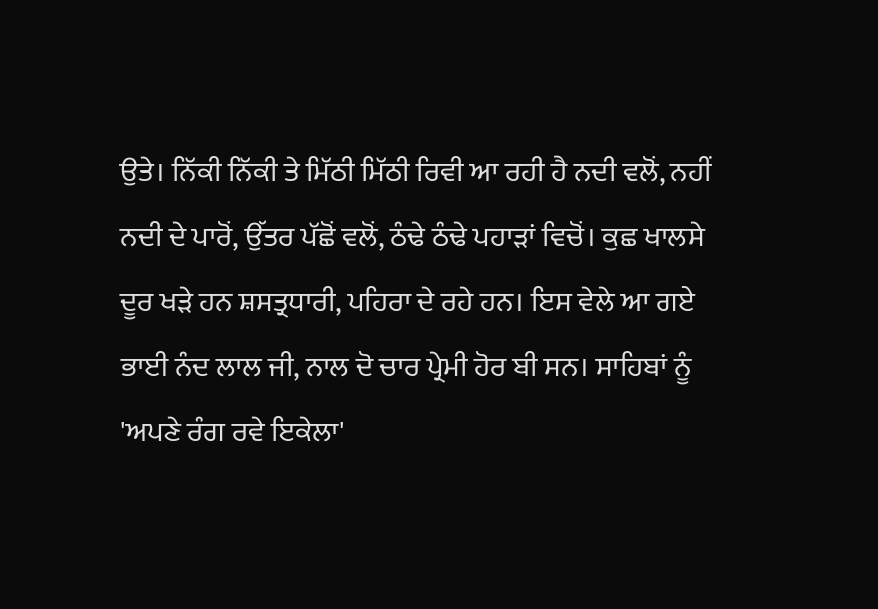ਉਤੇ। ਨਿੱਕੀ ਨਿੱਕੀ ਤੇ ਮਿੱਠੀ ਮਿੱਠੀ ਰਿਵੀ ਆ ਰਹੀ ਹੈ ਨਦੀ ਵਲੋਂ, ਨਹੀਂ ਨਦੀ ਦੇ ਪਾਰੋਂ, ਉੱਤਰ ਪੱਛੋਂ ਵਲੋਂ, ਠੰਢੇ ਠੰਢੇ ਪਹਾੜਾਂ ਵਿਚੋਂ। ਕੁਛ ਖਾਲਸੇ ਦੂਰ ਖੜੇ ਹਨ ਸ਼ਸਤ੍ਰਧਾਰੀ, ਪਹਿਰਾ ਦੇ ਰਹੇ ਹਨ। ਇਸ ਵੇਲੇ ਆ ਗਏ ਭਾਈ ਨੰਦ ਲਾਲ ਜੀ, ਨਾਲ ਦੋ ਚਾਰ ਪ੍ਰੇਮੀ ਹੋਰ ਬੀ ਸਨ। ਸਾਹਿਬਾਂ ਨੂੰ 'ਅਪਣੇ ਰੰਗ ਰਵੇ ਇਕੇਲਾ'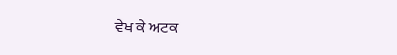ਵੇਖ ਕੇ ਅਟਕ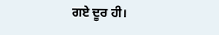ਗਏ ਦੂਰ ਹੀ।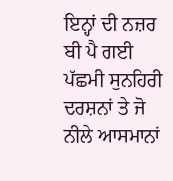ਇਨ੍ਹਾਂ ਦੀ ਨਜ਼ਰ ਬੀ ਪੈ ਗਈ ਪੱਛਮੀ ਸੁਨਹਿਰੀ ਦਰਸ਼ਨਾਂ ਤੇ ਜੋ ਨੀਲੇ ਆਸਮਾਨਾਂ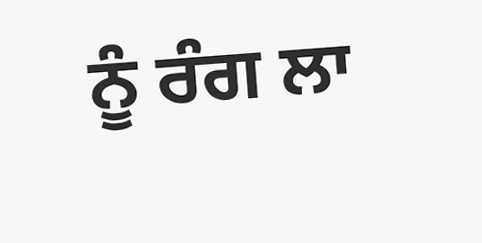ਨੂੰ ਰੰਗ ਲਾ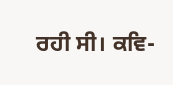ਰਹੀ ਸੀ। ਕਵਿ-